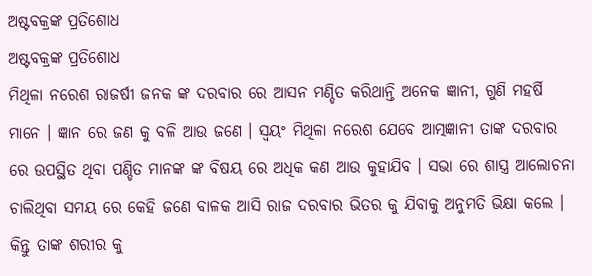ଅଷ୍ଟବକ୍ରଙ୍କ ପ୍ରତିଶୋଧ
ଅଷ୍ଟବକ୍ରଙ୍କ ପ୍ରତିଶୋଧ
ମିଥିଳା ନରେଶ ରାଜର୍ଷୀ ଜନକ ଙ୍କ ଦରବାର ରେ ଆସନ ମଣ୍ଡିତ କରିଥାନ୍ତି ଅନେକ ଜ୍ଞାନୀ, ଗୁଣି ମହର୍ଷି ମାନେ । ଜ୍ଞାନ ରେ ଜଣ କୁ ବଳି ଆଉ ଜଣେ । ସ୍ଵୟଂ ମିଥିଳା ନରେଶ ଯେବେ ଆତ୍ମଜ୍ଞାନୀ ତାଙ୍କ ଦରବାର ରେ ଉପସ୍ଥିତ ଥିବା ପଣ୍ଡିତ ମାନଙ୍କ ଙ୍କ ବିଷୟ ରେ ଅଧିକ କଣ ଆଉ କୁହାଯିବ । ସଭା ରେ ଶାସ୍ତ୍ର ଆଲୋଚନା ଚାଲିଥିବା ସମୟ ରେ କେହି ଜଣେ ବାଳକ ଆସି ରାଜ ଦରବାର ଭିତର କୁ ଯିବାକୁ ଅନୁମତି ଭିକ୍ଷା କଲେ । କିନ୍ତୁ ତାଙ୍କ ଶରୀର କୁ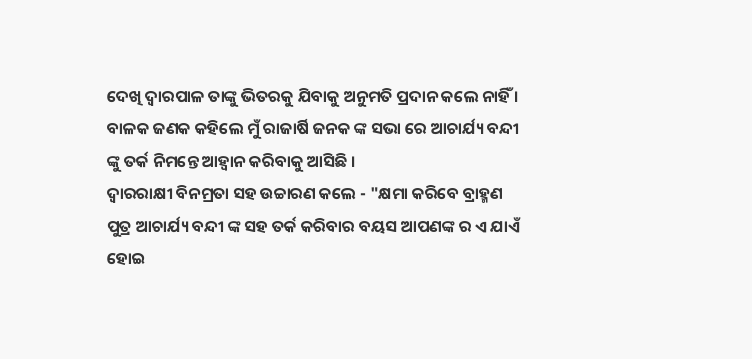ଦେଖି ଦ୍ଵାରପାଳ ତାଙ୍କୁ ଭିତରକୁ ଯିବାକୁ ଅନୁମତି ପ୍ରଦାନ କଲେ ନାହିଁ ।
ବାଳକ ଜଣକ କହିଲେ ମୁଁ ରାଜାର୍ଷି ଜନକ ଙ୍କ ସଭା ରେ ଆଚାର୍ଯ୍ୟ ବନ୍ଦୀ ଙ୍କୁ ତର୍କ ନିମନ୍ତେ ଆହ୍ଵାନ କରିବାକୁ ଆସିଛି ।
ଦ୍ଵାରରାକ୍ଷୀ ବିନମ୍ରତା ସହ ଉଚ୍ଚାରଣ କଲେ - "କ୍ଷମା କରିବେ ବ୍ରାହ୍ମଣ ପୁତ୍ର ଆଚାର୍ଯ୍ୟ ବନ୍ଦୀ ଙ୍କ ସହ ତର୍କ କରିବାର ବୟସ ଆପଣଙ୍କ ର ଏ ଯାଏଁ ହୋଇ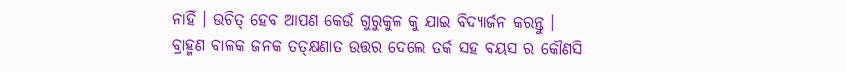ନାହିଁ । ଉଚିତ୍ ହେବ ଆପଣ କେଉଁ ଗୁରୁକୁଳ କୁ ଯାଇ ବିଦ୍ୟାର୍ଜନ କରନ୍ତୁ ।
ବ୍ରାହ୍ମଣ ବାଳକ ଜନକ ତତ୍କ୍ଷଣାତ ଉତ୍ତର ଦେଲେ ତର୍କ ସହ ବୟସ ର କୌଣସି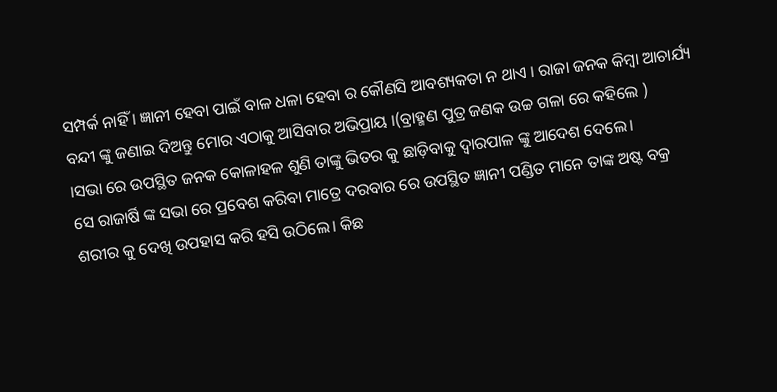ସମ୍ପର୍କ ନାହିଁ । ଜ୍ଞାନୀ ହେବା ପାଇଁ ବାଳ ଧଳା ହେବା ର କୌଣସି ଆବଶ୍ୟକତା ନ ଥାଏ । ରାଜା ଜନକ କିମ୍ବା ଆଚାର୍ଯ୍ୟ ବନ୍ଦୀ ଙ୍କୁ ଜଣାଇ ଦିଅନ୍ତୁ ମୋର ଏଠାକୁ ଆସିବାର ଅଭିପ୍ରାୟ ।(ବ୍ରାହ୍ମଣ ପୁତ୍ର ଜଣକ ଉଚ୍ଚ ଗଳା ରେ କହିଲେ )
।ସଭା ରେ ଉପସ୍ଥିତ ଜନକ କୋଳାହଳ ଶୁଣି ତାଙ୍କୁ ଭିତର କୁ ଛାଡ଼ିବାକୁ ଦ୍ଵାରପାଳ ଙ୍କୁ ଆଦେଶ ଦେଲେ।
ସେ ରାଜାର୍ଷି ଙ୍କ ସଭା ରେ ପ୍ରବେଶ କରିବା ମାତ୍ରେ ଦରବାର ରେ ଉପସ୍ଥିତ ଜ୍ଞାନୀ ପଣ୍ଡିତ ମାନେ ତାଙ୍କ ଅଷ୍ଟ ବକ୍ର ଶରୀର କୁ ଦେଖି ଉପହାସ କରି ହସି ଉଠିଲେ। କିଛ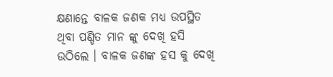କ୍ଷଣାନ୍ତେ ବାଳକ ଜଣକ ମଧ୍ୟ ଉପସ୍ଥିତ ଥିବା ପଣ୍ଡିତ ମାନ ଙ୍କୁ ଦେଖି ହସି ଉଠିଲେ । ବାଳକ ଜଣଙ୍କ ହସ କୁ ଦେଖି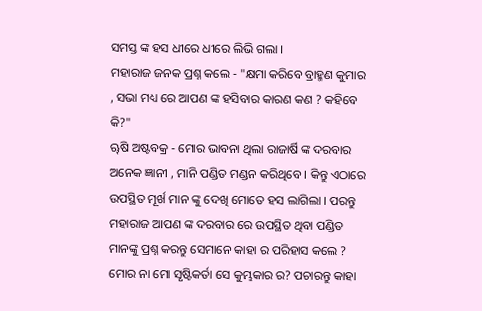ସମସ୍ତ ଙ୍କ ହସ ଧୀରେ ଧୀରେ ଲିଭି ଗଲା ।
ମହାରାଜ ଜନକ ପ୍ରଶ୍ନ କଲେ - "କ୍ଷମା କରିବେ ବ୍ରାହ୍ମଣ କୁମାର , ସଭା ମଧ୍ୟ ରେ ଆପଣ ଙ୍କ ହସିବାର କାରଣ କଣ ? କହିବେ କି?"
ୠଷି ଅଷ୍ଟବକ୍ର - ମୋର ଭାବନା ଥିଲା ରାଜାର୍ଷି ଙ୍କ ଦରବାର ଅନେକ ଜ୍ଞାନୀ , ମାନି ପଣ୍ଡିତ ମଣ୍ଡନ କରିଥିବେ । କିନ୍ତୁ ଏଠାରେ ଉପସ୍ଥିତ ମୂର୍ଖ ମାନ ଙ୍କୁ ଦେଖି ମୋତେ ହସ ଲାଗିଲା । ପରନ୍ତୁ ମହାରାଜ ଆପଣ ଙ୍କ ଦରବାର ରେ ଉପସ୍ଥିତ ଥିବା ପଣ୍ଡିତ ମାନଙ୍କୁ ପ୍ରଶ୍ନ କରନ୍ତୁ ସେମାନେ କାହା ର ପରିହାସ କଲେ ? ମୋର ନା ମୋ ସୃଷ୍ଟିକର୍ତା ସେ କୁମ୍ଭକାର ର? ପଚାରନ୍ତୁ କାହା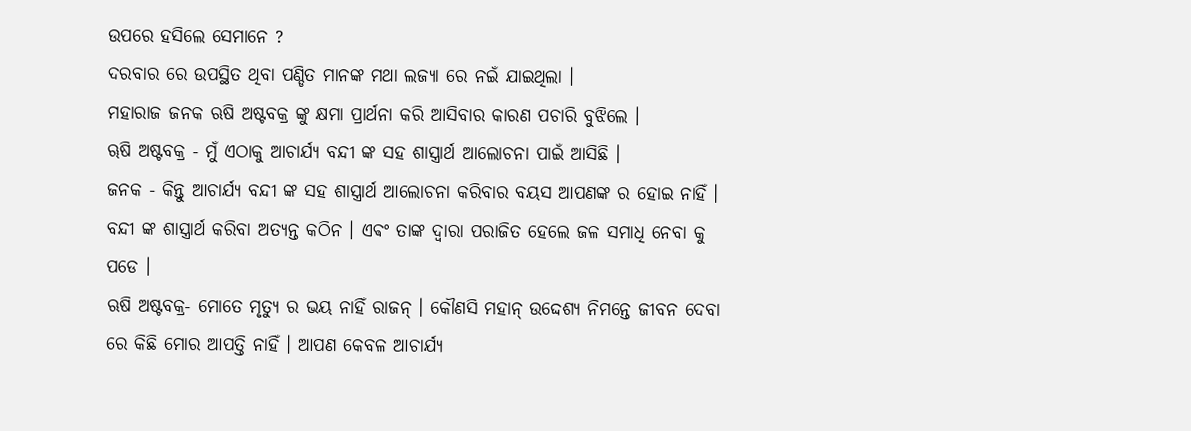ଉପରେ ହସିଲେ ସେମାନେ ?
ଦରବାର ରେ ଉପସ୍ଥିତ ଥିବା ପଣ୍ଡିତ ମାନଙ୍କ ମଥା ଲଜ୍ୟା ରେ ନଇଁ ଯାଇଥିଲା ।
ମହାରାଜ ଜନକ ଋଷି ଅଷ୍ଟବକ୍ର ଙ୍କୁ କ୍ଷମା ପ୍ରାର୍ଥନା କରି ଆସିବାର କାରଣ ପଚାରି ବୁଝିଲେ ।
ୠଷି ଅଷ୍ଟବକ୍ର - ମୁଁ ଏଠାକୁ ଆଚାର୍ଯ୍ୟ ବନ୍ଦୀ ଙ୍କ ସହ ଶାସ୍ତ୍ରାର୍ଥ ଆଲୋଚନା ପାଇଁ ଆସିଛି ।
ଜନକ - କିନ୍ତୁ ଆଚାର୍ଯ୍ୟ ବନ୍ଦୀ ଙ୍କ ସହ ଶାସ୍ତ୍ରାର୍ଥ ଆଲୋଚନା କରିବାର ବୟସ ଆପଣଙ୍କ ର ହୋଇ ନାହିଁ । ବନ୍ଦୀ ଙ୍କ ଶାସ୍ତ୍ରାର୍ଥ କରିବା ଅତ୍ୟନ୍ତ କଠିନ । ଏଵଂ ତାଙ୍କ ଦ୍ଵାରା ପରାଜିତ ହେଲେ ଜଳ ସମାଧି ନେବା କୁ ପଡେ ।
ଋଷି ଅଷ୍ଟବକ୍ର- ମୋତେ ମୃତ୍ୟୁ ର ଭୟ ନାହିଁ ରାଜନ୍ । କୌଣସି ମହାନ୍ ଉଦ୍ଦେଶ୍ୟ ନିମନ୍ତେ ଜୀବନ ଦେବା ରେ କିଛି ମୋର ଆପତ୍ତି ନାହିଁ । ଆପଣ କେବଳ ଆଚାର୍ଯ୍ୟ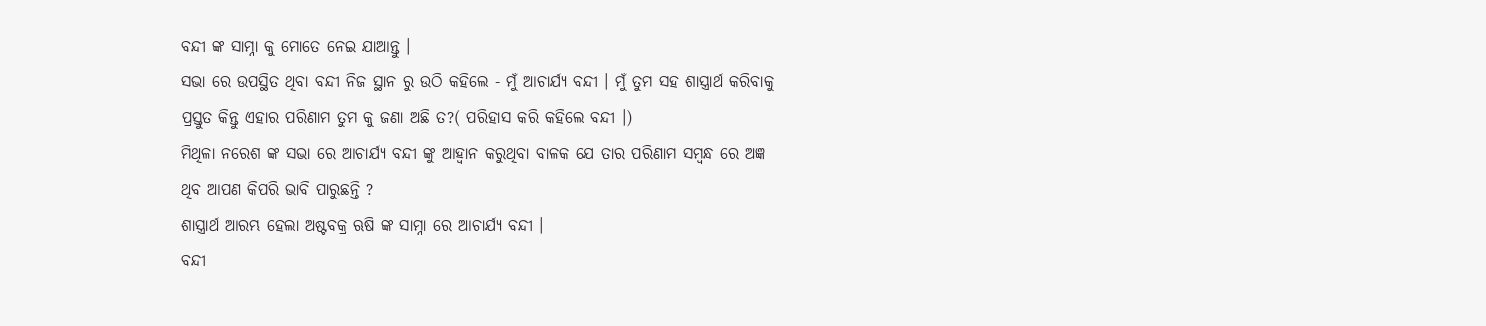ବନ୍ଦୀ ଙ୍କ ସାମ୍ନା କୁ ମୋତେ ନେଇ ଯାଆନ୍ତୁ ।
ସଭା ରେ ଉପସ୍ଥିତ ଥିବା ବନ୍ଦୀ ନିଜ ସ୍ଥାନ ରୁ ଉଠି କହିଲେ - ମୁଁ ଆଚାର୍ଯ୍ୟ ବନ୍ଦୀ । ମୁଁ ତୁମ ସହ ଶାସ୍ତ୍ରାର୍ଥ କରିବାକୁ ପ୍ରସ୍ତୁତ କିନ୍ତୁ ଏହାର ପରିଣାମ ତୁମ କୁ ଜଣା ଅଛି ତ?( ପରିହାସ କରି କହିଲେ ବନ୍ଦୀ ।)
ମିଥିଳା ନରେଶ ଙ୍କ ସଭା ରେ ଆଚାର୍ଯ୍ୟ ବନ୍ଦୀ ଙ୍କୁ ଆହ୍ଵାନ କରୁଥିବା ବାଳକ ଯେ ତାର ପରିଣାମ ସମ୍ବନ୍ଧ ରେ ଅଜ୍ଞ ଥିବ ଆପଣ କିପରି ଭାବି ପାରୁଛନ୍ତି ?
ଶାସ୍ତ୍ରାର୍ଥ ଆରମ୍ଭ ହେଲା ଅଷ୍ଟବକ୍ର ଋଷି ଙ୍କ ସାମ୍ନା ରେ ଆଚାର୍ଯ୍ୟ ବନ୍ଦୀ ।
ବନ୍ଦୀ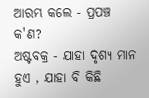ଆରମ୍ଭ କଲେ - ପ୍ରପଞ୍ଚ କ'ଣ?
ଅଷ୍ଟବକ୍ର - ଯାହା ଦୃଶ୍ୟ ମାନ ହୁଏ , ଯାହା ବି କିଛି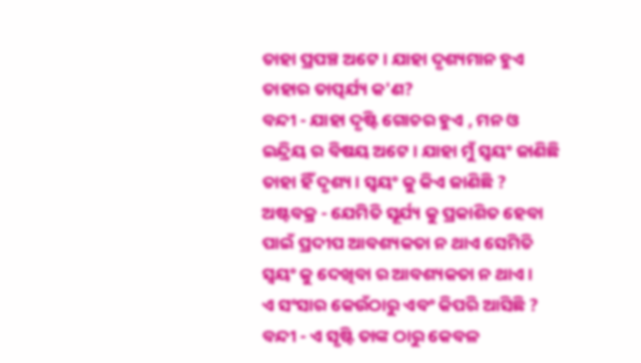ତାହା ପ୍ରପଞ୍ଚ ଅଟେ । ଯାହା ଦୃଶ୍ୟମାନ ହୁଏ ତାହାର ତାତ୍ପର୍ଯ୍ୟ କ'ଣ?
ବନ୍ଦୀ - ଯାହା ଦୃଷ୍ଟି ଗୋଚର ହୁଏ , ମନ ଓ ଇନ୍ଦ୍ରିୟ ର ବିଷୟ ଅଟେ । ଯାହା ମୁଁ ସ୍ଵୟଂ ଜାଣିଛି ତାହା ହିଁ ଦୃଶ୍ୟ । ସ୍ଵୟଂ କୁ କିଏ ଜାଣିଛି ?
ଅଷ୍ଟବକ୍ର - ଯେମିତି ସୂର୍ଯ୍ୟ କୁ ପ୍ରକାଶିତ ହେବା ପାଇଁ ପ୍ରଦୀପ ଆବଶ୍ୟକତା ନ ଥାଏ ସେମିତି ସ୍ଵୟଂ କୁ ଦେଖିବା ର ଆବଶ୍ୟକତା ନ ଥାଏ ।
ଏ ସଂସାର କେଉଁଠାରୁ ଏବଂ କିପରି ଆସିଛି ?
ବନ୍ଦୀ - ଏ ସୃଷ୍ଟି ତାଙ୍କ ଠାରୁ କେବଳ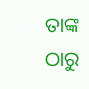ତାଙ୍କ ଠାରୁ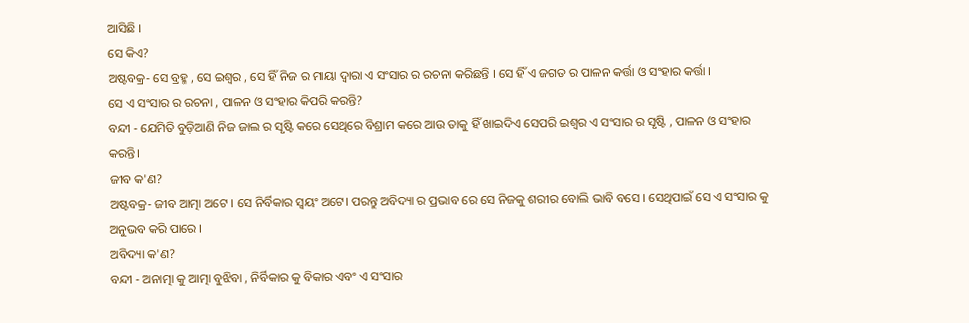ଆସିଛି ।
ସେ କିଏ?
ଅଷ୍ଟବକ୍ର- ସେ ବ୍ରହ୍ମ , ସେ ଇଶ୍ଵର , ସେ ହିଁ ନିଜ ର ମାୟା ଦ୍ଵାରା ଏ ସଂସାର ର ରଚନା କରିଛନ୍ତି । ସେ ହିଁ ଏ ଜଗତ ର ପାଳନ କର୍ତ୍ତା ଓ ସଂହାର କର୍ତ୍ତା ।
ସେ ଏ ସଂସାର ର ରଚନା , ପାଳନ ଓ ସଂହାର କିପରି କରନ୍ତି?
ବନ୍ଦୀ - ଯେମିତି ବୁଡ଼ିଆଣି ନିଜ ଜାଲ ର ସୃଷ୍ଟି କରେ ସେଥିରେ ବିଶ୍ରାମ କରେ ଆଉ ତାକୁ ହିଁ ଖାଇଦିଏ ସେପରି ଇଶ୍ଵର ଏ ସଂସାର ର ସୃଷ୍ଟି , ପାଳନ ଓ ସଂହାର କରନ୍ତି।
ଜୀବ କ'ଣ?
ଅଷ୍ଟବକ୍ର- ଜୀବ ଆତ୍ମା ଅଟେ । ସେ ନିର୍ବିକାର ସ୍ୱୟଂ ଅଟେ। ପରନ୍ତୁ ଅବିଦ୍ୟା ର ପ୍ରଭାବ ରେ ସେ ନିଜକୁ ଶରୀର ବୋଲି ଭାବି ବସେ । ସେଥିପାଇଁ ସେ ଏ ସଂସାର କୁ ଅନୁଭବ କରି ପାରେ ।
ଅବିଦ୍ୟା କ'ଣ?
ବନ୍ଦୀ - ଅନାତ୍ମା କୁ ଆତ୍ମା ବୁଝିବା , ନିର୍ବିକାର କୁ ବିକାର ଏବଂ ଏ ସଂସାର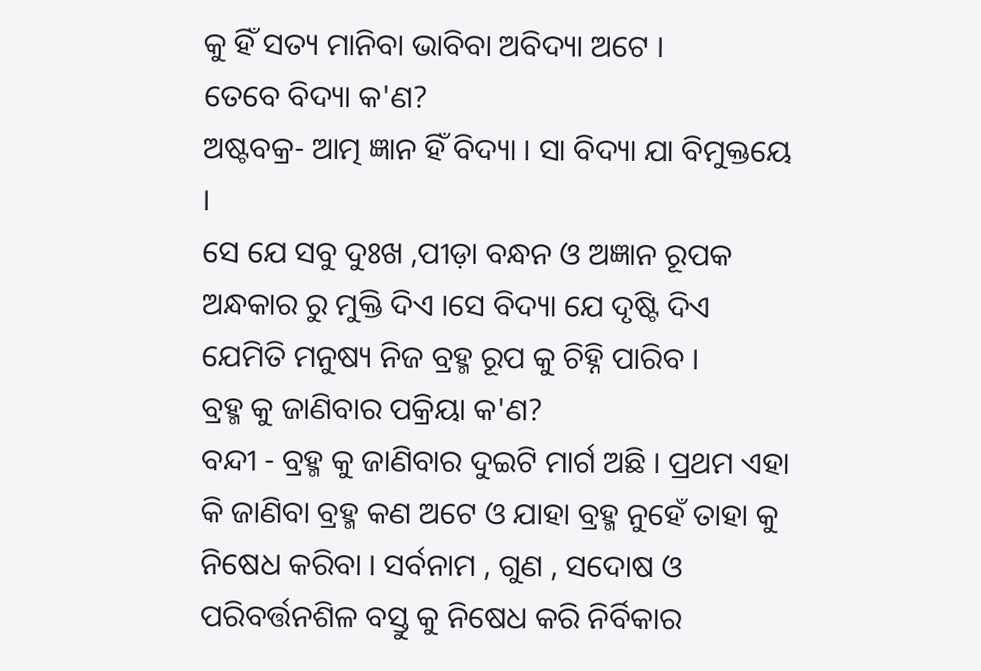କୁ ହିଁ ସତ୍ୟ ମାନିବା ଭାବିବା ଅବିଦ୍ୟା ଅଟେ ।
ତେବେ ବିଦ୍ୟା କ'ଣ?
ଅଷ୍ଟବକ୍ର- ଆତ୍ମ ଜ୍ଞାନ ହିଁ ବିଦ୍ୟା । ସା ବିଦ୍ୟା ଯା ବିମୁକ୍ତୟେ ।
ସେ ଯେ ସବୁ ଦୁଃଖ ,ପୀଡ଼ା ବନ୍ଧନ ଓ ଅଜ୍ଞାନ ରୂପକ ଅନ୍ଧକାର ରୁ ମୁକ୍ତି ଦିଏ ।ସେ ବିଦ୍ୟା ଯେ ଦୃଷ୍ଟି ଦିଏ ଯେମିତି ମନୁଷ୍ୟ ନିଜ ବ୍ରହ୍ମ ରୂପ କୁ ଚିହ୍ନି ପାରିବ ।
ବ୍ରହ୍ମ କୁ ଜାଣିବାର ପକ୍ରିୟା କ'ଣ?
ବନ୍ଦୀ - ବ୍ରହ୍ମ କୁ ଜାଣିବାର ଦୁଇଟି ମାର୍ଗ ଅଛି । ପ୍ରଥମ ଏହା କି ଜାଣିବା ବ୍ରହ୍ମ କଣ ଅଟେ ଓ ଯାହା ବ୍ରହ୍ମ ନୁହେଁ ତାହା କୁ ନିଷେଧ କରିବା । ସର୍ବନାମ , ଗୁଣ , ସଦୋଷ ଓ ପରିବର୍ତ୍ତନଶିଳ ବସ୍ତୁ କୁ ନିଷେଧ କରି ନିର୍ବିକାର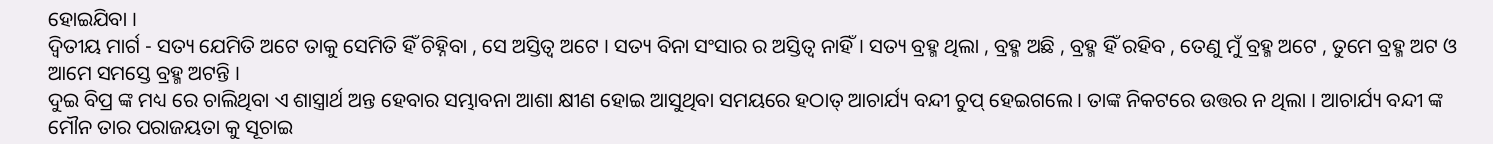ହୋଇଯିବା ।
ଦ୍ଵିତୀୟ ମାର୍ଗ - ସତ୍ୟ ଯେମିତି ଅଟେ ତାକୁ ସେମିତି ହିଁ ଚିହ୍ନିବା , ସେ ଅସ୍ତିତ୍ବ ଅଟେ । ସତ୍ୟ ବିନା ସଂସାର ର ଅସ୍ତିତ୍ବ ନାହିଁ। ସତ୍ୟ ବ୍ରହ୍ମ ଥିଲା , ବ୍ରହ୍ମ ଅଛି , ବ୍ରହ୍ମ ହିଁ ରହିବ , ତେଣୁ ମୁଁ ବ୍ରହ୍ମ ଅଟେ , ତୁମେ ବ୍ରହ୍ମ ଅଟ ଓ ଆମେ ସମସ୍ତେ ବ୍ରହ୍ମ ଅଟନ୍ତି ।
ଦୁଇ ବିପ୍ର ଙ୍କ ମଧ୍ୟ ରେ ଚାଲିଥିବା ଏ ଶାସ୍ତ୍ରାର୍ଥ ଅନ୍ତ ହେବାର ସମ୍ଭାବନା ଆଶା କ୍ଷୀଣ ହୋଇ ଆସୁଥିବା ସମୟରେ ହଠାତ୍ ଆଚାର୍ଯ୍ୟ ବନ୍ଦୀ ଚୁପ୍ ହେଇଗଲେ । ତାଙ୍କ ନିକଟରେ ଉତ୍ତର ନ ଥିଲା । ଆଚାର୍ଯ୍ୟ ବନ୍ଦୀ ଙ୍କ ମୌନ ତାର ପରାଜୟତା କୁ ସୂଚାଇ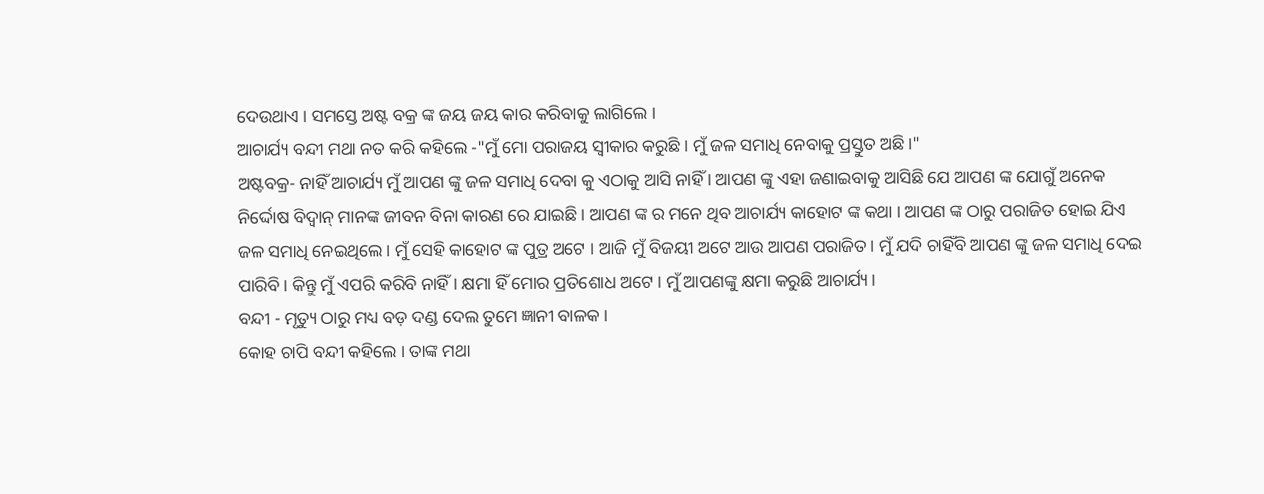ଦେଉଥାଏ । ସମସ୍ତେ ଅଷ୍ଟ ବକ୍ର ଙ୍କ ଜୟ ଜୟ କାର କରିବାକୁ ଲାଗିଲେ ।
ଆଚାର୍ଯ୍ୟ ବନ୍ଦୀ ମଥା ନତ କରି କହିଲେ -"ମୁଁ ମୋ ପରାଜୟ ସ୍ବୀକାର କରୁଛି । ମୁଁ ଜଳ ସମାଧି ନେବାକୁ ପ୍ରସ୍ତୁତ ଅଛି।"
ଅଷ୍ଟବକ୍ର- ନାହିଁ ଆଚାର୍ଯ୍ୟ ମୁଁ ଆପଣ ଙ୍କୁ ଜଳ ସମାଧି ଦେବା କୁ ଏଠାକୁ ଆସି ନାହିଁ । ଆପଣ ଙ୍କୁ ଏହା ଜଣାଇବାକୁ ଆସିଛି ଯେ ଆପଣ ଙ୍କ ଯୋଗୁଁ ଅନେକ ନିର୍ଦ୍ଦୋଷ ବିଦ୍ୱାନ୍ ମାନଙ୍କ ଜୀବନ ବିନା କାରଣ ରେ ଯାଇଛି । ଆପଣ ଙ୍କ ର ମନେ ଥିବ ଆଚାର୍ଯ୍ୟ କାହୋଟ ଙ୍କ କଥା । ଆପଣ ଙ୍କ ଠାରୁ ପରାଜିତ ହୋଇ ଯିଏ ଜଳ ସମାଧି ନେଇଥିଲେ । ମୁଁ ସେହି କାହୋଟ ଙ୍କ ପୁତ୍ର ଅଟେ । ଆଜି ମୁଁ ବିଜୟୀ ଅଟେ ଆଉ ଆପଣ ପରାଜିତ। ମୁଁ ଯଦି ଚାହିଁବି ଆପଣ ଙ୍କୁ ଜଳ ସମାଧି ଦେଇ ପାରିବି । କିନ୍ତୁ ମୁଁ ଏପରି କରିବି ନାହିଁ । କ୍ଷମା ହିଁ ମୋର ପ୍ରତିଶୋଧ ଅଟେ । ମୁଁ ଆପଣଙ୍କୁ କ୍ଷମା କରୁଛି ଆଚାର୍ଯ୍ୟ।
ବନ୍ଦୀ - ମୃତ୍ୟୁ ଠାରୁ ମଧ୍ୟ ବଡ଼ ଦଣ୍ଡ ଦେଲ ତୁମେ ଜ୍ଞାନୀ ବାଳକ ।
କୋହ ଚାପି ବନ୍ଦୀ କହିଲେ । ତାଙ୍କ ମଥା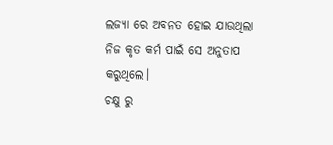ଲଜ୍ୟା ରେ ଅବନତ ହୋଇ ଯାଉଥିଲା ନିଜ କୃତ କର୍ମ ପାଇଁ ସେ ଅନୁତାପ କରୁଥିଲେ।
ଚକ୍ଷୁ ରୁ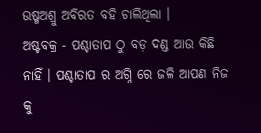ଉଷ୍ମଅଶ୍ରୁ ଅବିରତ ବହି ଚାଲିଥିଲା ।
ଅଷ୍ଟବକ୍ର - ପଶ୍ଚାତାପ ଠୁ ବଡ଼ ଦଣ୍ଡ ଆଉ କିଛି ନାହିଁ । ପଶ୍ଚାତାପ ର ଅଗ୍ନି ରେ ଜଳି ଆପଣ ନିଜ କୁ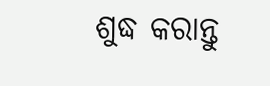ଶୁଦ୍ଧ କରାନ୍ତୁ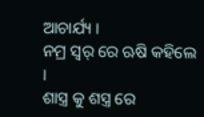ଆଚାର୍ଯ୍ୟ ।
ନମ୍ର ସ୍ଵର୍ ରେ ଋଷି କହିଲେ ।
ଶାସ୍ତ୍ର କୁ ଶସ୍ତ୍ର ରେ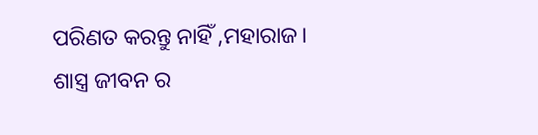ପରିଣତ କରନ୍ତୁ ନାହିଁ ,ମହାରାଜ। ଶାସ୍ତ୍ର ଜୀବନ ର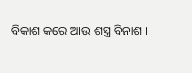ବିକାଶ କରେ ଆଉ ଶସ୍ତ୍ର ବିନାଶ ।